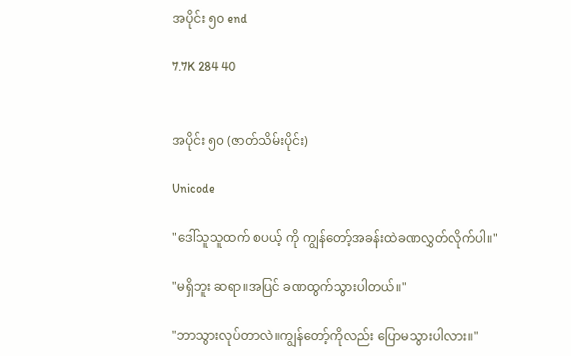အပိုင်း ၅၀ end

7.7K 284 40


အပိုင်း ၅၀ (ဇာတ်သိမ်းပိုင်း)

Unicode

"ဒေါ်သူသူထက် စပယ့် ကို ကျွန်တော့်အခန်းထဲခဏလွှတ်လိုက်ပါ။"

"မရှိဘူး ဆရာ။အပြင် ခဏထွက်သွားပါတယ်။"

"ဘာသွားလုပ်တာလဲ။ကျွန်တော့်ကိုလည်း ပြောမသွားပါလား။"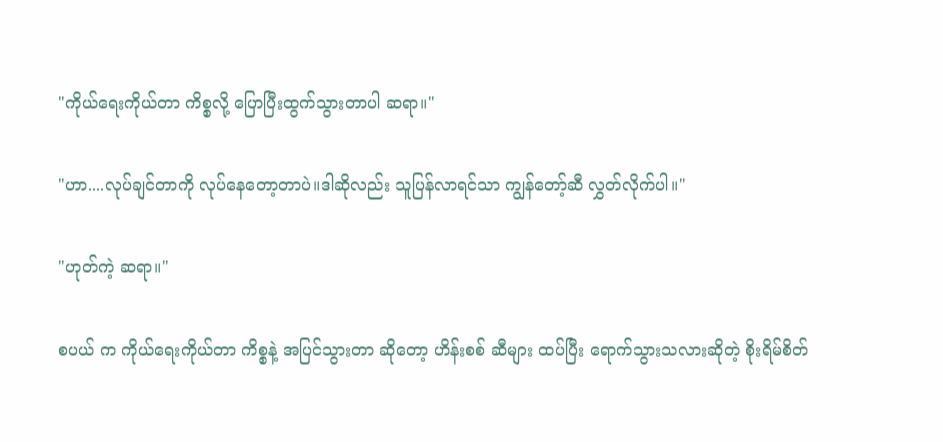"ကိုယ်ရေးကိုယ်တာ ကိစ္စလို့ ပြောပြီးထွက်သွားတာပါ ဆရာ။"

"ဟာ....လုပ်ချင်တာကို လုပ်နေတော့တာပဲ။ဒါဆိုလည်း သူပြန်လာရင်သာ ကျွန်တော့်ဆီ လွှတ်လိုက်ပါ။"

"ဟုတ်ကဲ့ ဆရာ။"

စပယ် က ကိုယ်ရေးကိုယ်တာ ကိစ္စနဲ့ အပြင်သွားတာ ဆိုတော့ ဟိန်းစစ် ဆီများ ထပ်ပြီး ရောက်သွားသလားဆိုတဲ့ စိုးရိမ်စိတ်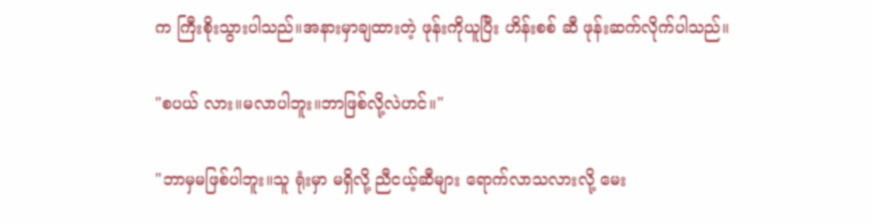က ကြီးစိုးသွားပါသည်။အနားမှာချထားတဲ့ ဖုန်းကိုယူပြီး ဟိန်းစစ် ဆီ ဖုန်းဆက်လိုက်ပါသည်။

"စပယ် လား။မလာပါဘူး။ဘာဖြစ်လို့လဲဟင်။"

"ဘာမှမဖြစ်ပါဘူး။သူ ရုံးမှာ မရှိလို့ ညီငယ့်ဆီများ ရောက်လာသလားလို့ မေး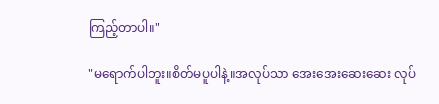ကြည့်တာပါ။"

"မရောက်ပါဘူး။စိတ်မပူပါနဲ့။အလုပ်သာ အေးအေးဆေးဆေး လုပ်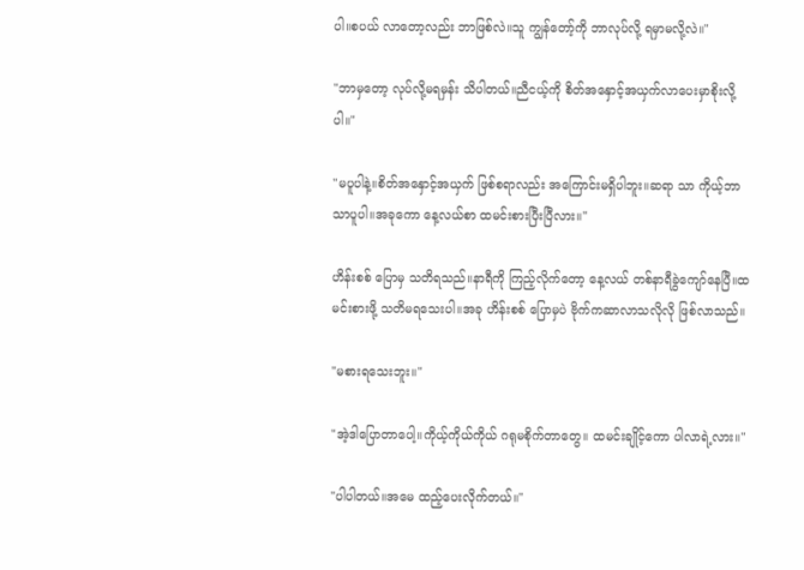ပါ။စပယ် လာတော့လည်း ဘာဖြစ်လဲ။သူ ကျွန်တော့်ကို ဘာလုပ်လို့ ရမှာမလို့လဲ။"

"ဘာမှတော့ လုပ်လို့မရမှန်း သိပါတယ်။ညီငယ့်ကို စိတ်အနှောင့်အယှက်လာပေးမှာစိုးလို့ပါ။"

"မပူပါနဲ့။စိတ်အနှောင့်အယှက် ဖြစ်စရာလည်း အကြောင်းမရှိပါဘူး။ဆရာ သာ ကိုယ့်ဘာသာပူပါ။အခုကော နေ့လယ်စာ ထမင်းစားပြီးပြီလား။"

ဟိန်းစစ် ပြောမှ သတိရသည်။နာရီကို ကြည့်လိုက်တော့ နေ့လယ် တစ်နာရီခွဲကျော်နေပြီ။ထမင်းစားဖို့ သတိမရသေးပါ။အခု ဟိန်းစစ် ပြောမှပဲ ဗိုက်ကဆာလာသလိုလို ဖြစ်လာသည်။

"မစားရသေးဘူး။"

"အဲ့ဒါပြောတာပေါ့။ကိုယ့်ကိုယ်ကိုယ် ဂရုမစိုက်တာတွေ။ ထမင်းချိုင့်ကော ပါလာရဲ့လား။"

"ပါပါတယ်။အမေ ထည့်ပေးလိုက်တယ်။"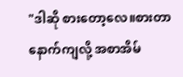"ဒါဆို စားတော့လေ။စားတာနောက်ကျလို့ အစာအိမ်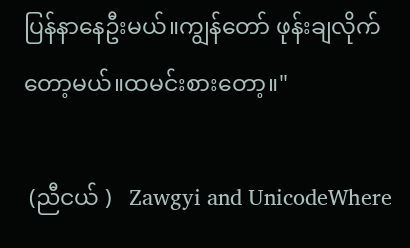ပြန်နာနေဦးမယ်။ကျွန်တော် ဖုန်းချလိုက်တော့မယ်။ထမင်းစားတော့။"

 (ညီငယ် )   Zawgyi and UnicodeWhere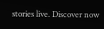stories live. Discover now